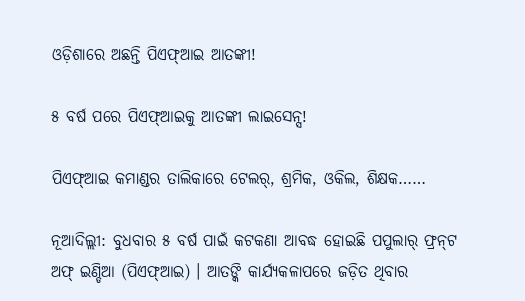ଓଡ଼ିଶାରେ ଅଛନ୍ତି ପିଏଫ୍‌ଆଇ ଆତଙ୍କୀ!

୫ ବର୍ଷ ପରେ ପିଏଫ୍‌ଆଇକୁ ଆତଙ୍କୀ ଲାଇସେନ୍ସ!

ପିଏଫ୍‌ଆଇ କମାଣ୍ଡର ତାଲିକାରେ ଟେଲର୍‌, ଶ୍ରମିକ, ଓକିଲ, ଶିକ୍ଷକ……

ନୂଆଦିଲ୍ଲୀ: ବୁଧବାର ୫ ବର୍ଷ ପାଇଁ କଟକଣା ଆବଦ୍ଧ ହୋଇଛି ପପୁଲାର୍‌ ଫ୍ରନ୍‌ଟ ଅଫ୍‌ ଇଣ୍ଡିଆ (ପିଏଫ୍‌ଆଇ) । ଆତଙ୍କି କାର୍ଯ୍ୟକଳାପରେ ଜଡ଼ିତ ଥିବାର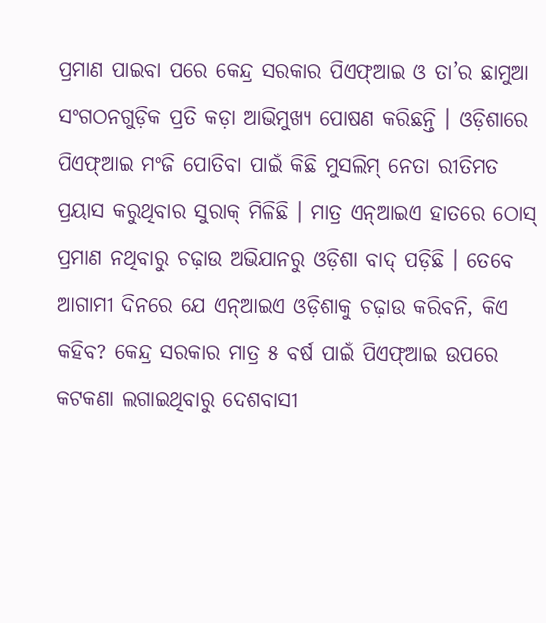ପ୍ରମାଣ ପାଇବା ପରେ କେନ୍ଦ୍ର ସରକାର ପିଏଫ୍‌ଆଇ ଓ ତା’ର ଛାମୁଆ ସଂଗଠନଗୁଡ଼ିକ ପ୍ରତି କଡ଼ା ଆଭିମୁଖ୍ୟ ପୋଷଣ କରିଛନ୍ତି । ଓଡ଼ିଶାରେ ପିଏଫ୍‌ଆଇ ମଂଜି ପୋତିବା ପାଇଁ କିଛି ମୁସଲିମ୍‌ ନେତା ରୀତିମତ ପ୍ରୟାସ କରୁଥିବାର ସୁରାକ୍‌ ମିଳିଛି । ମାତ୍ର ଏନ୍‌ଆଇଏ ହାତରେ ଠୋସ୍‌ ପ୍ରମାଣ ନଥିବାରୁ ଚଢ଼ାଉ ଅଭିଯାନରୁ ଓଡ଼ିଶା ବାଦ୍‌ ପଡ଼ିଛି । ତେବେ ଆଗାମୀ ଦିନରେ ଯେ ଏନ୍‌ଆଇଏ ଓଡ଼ିଶାକୁ ଚଢ଼ାଉ କରିବନି, କିଏ କହିବ? କେନ୍ଦ୍ର ସରକାର ମାତ୍ର ୫ ବର୍ଷ ପାଇଁ ପିଏଫ୍‌ଆଇ ଉପରେ କଟକଣା ଲଗାଇଥିବାରୁ ଦେଶବାସୀ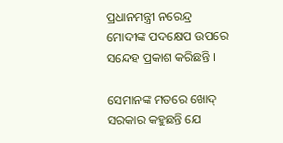ପ୍ରଧାନମନ୍ତ୍ରୀ ନରେନ୍ଦ୍ର ମୋଦୀଙ୍କ ପଦକ୍ଷେପ ଉପରେ ସନ୍ଦେହ ପ୍ରକାଶ କରିଛନ୍ତି ।

ସେମାନଙ୍କ ମତରେ ଖୋଦ୍‌ ସରକାର କହୁଛନ୍ତି ଯେ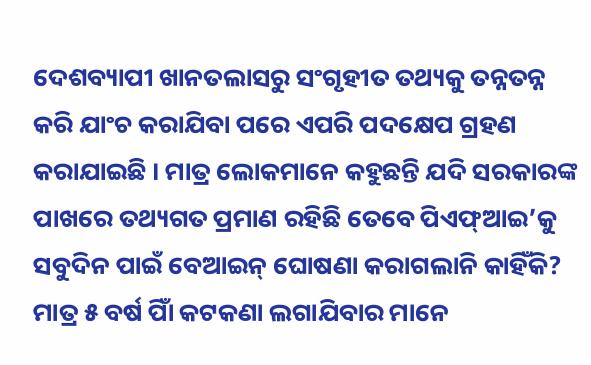ଦେଶବ୍ୟାପୀ ଖାନତଲାସରୁ ସଂଗୃହୀତ ତଥ୍ୟକୁ ତନ୍ନତନ୍ନ କରି ଯାଂଚ କରାଯିବା ପରେ ଏପରି ପଦକ୍ଷେପ ଗ୍ରହଣ କରାଯାଇଛି । ମାତ୍ର ଲୋକମାନେ କହୁଛନ୍ତି ଯଦି ସରକାରଙ୍କ ପାଖରେ ତଥ୍ୟଗତ ପ୍ରମାଣ ରହିଛି ତେବେ ପିଏଫ୍‌ଆଇ’କୁ ସବୁଦିନ ପାଇଁ ବେଆଇନ୍‌ ଘୋଷଣା କରାଗଲାନି କାହିଁକି? ମାତ୍ର ୫ ବର୍ଷ ପାିଁ କଟକଣା ଲଗାଯିବାର ମାନେ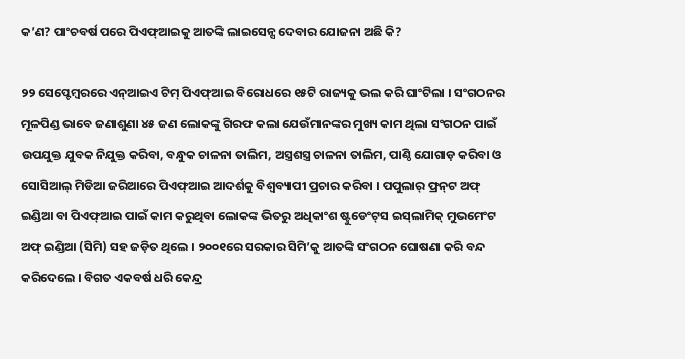କ’ଣ? ପାଂଚବର୍ଷ ପରେ ପିଏଫ୍‌ଆଇକୁ ଆତଙ୍କି ଲାଇସେନ୍ସ ଦେବାର ଯୋଜନା ଅଛି କି?

୨୨ ସେପ୍ଟେମ୍ବରରେ ଏନ୍‌ଆଇଏ ଟିମ୍‌ ପିଏଫ୍‌ଆଇ ବିରୋଧରେ ୧୫ଟି ରାଜ୍ୟକୁ ଭଲ କରି ଘାଂଟିଲା । ସଂଗଠନର ମୂଳପିଣ୍ଡ ଭାବେ ଜଣାଶୁଣା ୪୫ ଜଣ ଲୋକଙ୍କୁ ଗିରଫ କଲା ଯେଉଁମାନଙ୍କର ମୁଖ୍ୟ କାମ ଥିଲା ସଂଗଠନ ପାଇଁ ଉପଯୁକ୍ତ ଯୁବକ ନିଯୁକ୍ତ କରିବା, ବନ୍ଧୁକ ଚାଳନା ତାଲିମ, ଅସ୍ତ୍ରଶସ୍ତ୍ର ଚାଳନା ତାଲିମ, ପାଣ୍ଠି ଯୋଗାଡ଼ କରିବା ଓ ସୋସିଆଲ୍‌ ମିଡିଆ ଜରିଆରେ ପିଏଫ୍‌ଆଇ ଆଦର୍ଶକୁ ବିଶ୍ୱବ୍ୟାପୀ ପ୍ରଚାର କରିବା । ପପୁଲାର୍‌ ଫ୍ରନ୍‌ଟ ଅଫ୍‌ ଇଣ୍ଡିଆ ବା ପିଏଫ୍‌ଆଇ ପାଇଁ କାମ କରୁଥିବା ଲୋକଙ୍କ ଭିତରୁ ଅଧିକାଂଶ ଷ୍ଟୁଡେଂଟ୍‌ସ ଇସ୍‌ଲାମିକ୍‌ ମୁଭମେଂଟ ଅଫ୍‌ ଇଣ୍ଡିଆ (ସିମି) ସହ ଜଡ଼ିତ ଥିଲେ । ୨୦୦୧ରେ ସରକାର ସିମି’କୁ ଆତଙ୍କି ସଂଗଠନ ଘୋଷଣା କରି ବନ୍ଦ କରିଦେଲେ । ବିଗତ ଏକବର୍ଷ ଧରି କେନ୍ଦ୍ର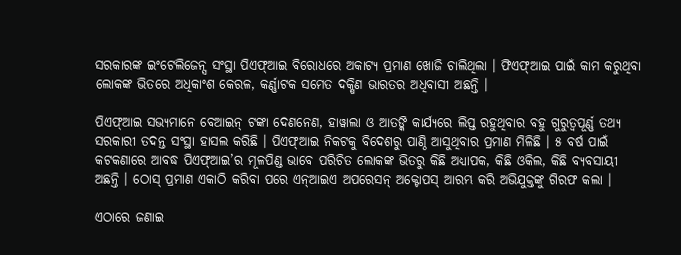ସରକାରଙ୍କ ଇଂଟେଲିଜେନ୍ସ ସଂସ୍ଥା ପିଏଫ୍‌ଆଇ ବିରୋଧରେ ଅକାଟ୍ୟ ପ୍ରମାଣ ଖୋଜି ଚାଲିଥିଲା । ଫିଏଫ୍‌ଆଇ ପାଇଁ କାମ କରୁଥିବା ଲୋକଙ୍କ ଭିତରେ ଅଧିକାଂଶ କେରଳ, କର୍ଣ୍ଣାଟକ ସମେତ ଦକ୍ଷିଣ ଭାରତର ଅଧିବାସୀ ଅଛନ୍ତି ।

ପିଏଫ୍‌ଆଇ ସଭ୍ୟମାନେ ବେଆଇନ୍‌ ଟଙ୍କା ଦେଣନେଣ, ହାୱାଲା ଓ ଆତଙ୍କି କାର୍ଯ୍ୟରେ ଲିପ୍ତ ରହୁଥିବାର ବହୁ ଗୁରୁତ୍ୱପୂର୍ଣ୍ଣ ତଥ୍ୟ ସରକାରୀ ତଦନ୍ତ ସଂସ୍ଥା ହାସଲ କରିଛି । ପିଏଫ୍‌ଆଇ ନିକଟକୁ ବିଦେଶରୁ ପାଣ୍ଠି ଆସୁଥିବାର ପ୍ରମାଣ ମିଳିଛି । ୫ ବର୍ଷ ପାଇଁ କଟକଣାରେ ଆବଦ୍ଧ ପିଏଫ୍‌ଆଇ’ର ମୂଳପିଣ୍ଡ ଭାବେ ପରିଚିତ ଲୋକଙ୍କ ଭିତରୁ କିଛି ଅଧ୍ୟାପକ, କିଛି ଓକିଲ, କିଛି ବ୍ୟବସାୟୀ ଅଛନ୍ତି । ଠୋସ୍‌ ପ୍ରମାଣ ଏକାଠି କରିବା ପରେ ଏନ୍‌ଆଇଏ ଅପରେସନ୍‌ ଅକ୍ଟୋପସ୍‌ ଆରମ୍ଭ କରି ଅଭିଯୁକ୍ତଙ୍କୁ ଗିରଫ କଲା ।

ଏଠାରେ ଜଣାଇ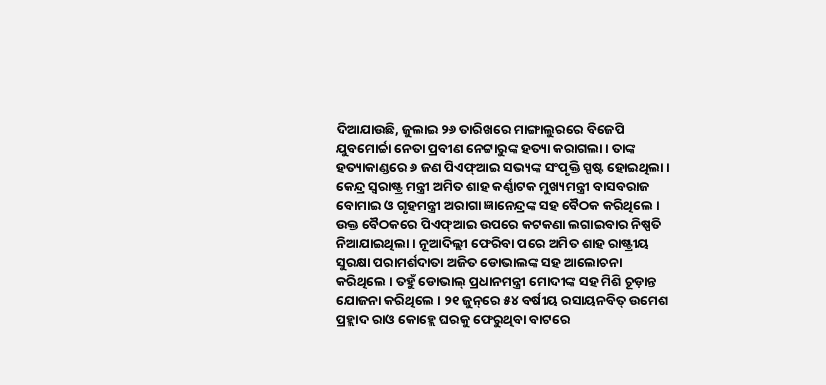ଦିଆଯାଉଛି, ଜୁଲାଇ ୨୬ ତାରିଖରେ ମାଙ୍ଗାଲୁରରେ ବିଜେପି ଯୁବମୋର୍ଚ୍ଚା ନେତା ପ୍ରବୀଣ ନେଟ୍ଟାରୁଙ୍କ ହତ୍ୟା କରାଗଲା । ତାଙ୍କ ହତ୍ୟାକାଣ୍ଡରେ ୬ ଜଣ ପିଏଫ୍‌ଆଇ ସଭ୍ୟଙ୍କ ସଂପୃକ୍ତି ସ୍ପଷ୍ଟ ହୋଇଥିଲା । କେନ୍ଦ୍ର ସ୍ୱରାଷ୍ଟ୍ର ମନ୍ତ୍ରୀ ଅମିତ ଶାହ କର୍ଣ୍ଣାଟକ ମୁଖ୍ୟମନ୍ତ୍ରୀ ବାସବରାଜ ବୋମାଇ ଓ ଗୃହମନ୍ତ୍ରୀ ଅରାଗା ଜ୍ଞାନେନ୍ଦ୍ରଙ୍କ ସହ ବୈଠକ କରିଥିଲେ । ଉକ୍ତ ବୈଠକରେ ପିଏଫ୍‌ଆଇ ଉପରେ କଟକଣା ଲଗାଇବାର ନିଷ୍ପତି ନିଆଯାଇଥିଲା । ନୂଆଦିଲ୍ଲୀ ଫେରିବା ପରେ ଅମିତ ଶାହ ରାଷ୍ଟ୍ରୀୟ ସୁରକ୍ଷା ପରାମର୍ଶଦାତା ଅଜିତ ଡୋଭାଲଙ୍କ ସହ ଆଲୋଚନା କରିଥିଲେ । ତହୁଁ ଡୋଭାଲ୍‌ ପ୍ରଧାନମନ୍ତ୍ରୀ ମୋଦୀଙ୍କ ସହ ମିଶି ଚୂଡ଼ାନ୍ତ ଯୋଜନା କରିଥିଲେ । ୨୧ ଜୁନ୍‌ରେ ୫୪ ବର୍ଷୀୟ ରସାୟନବିତ୍‌ ଉମେଶ ପ୍ରହ୍ଲାଦ ରାଓ କୋହ୍ଲେ ଘରକୁ ଫେରୁଥିବା ବାଟରେ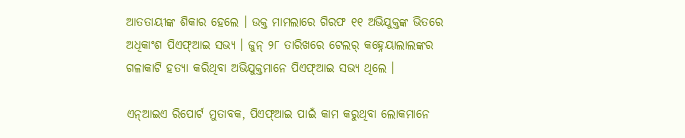ଆତତାୟୀଙ୍କ ଶିକାର ହେଲେ । ଉକ୍ତ ମାମଲାରେ ଗିରଫ ୧୧ ଅଭିଯୁକ୍ତଙ୍କ ଭିତରେ ଅଧିକାଂଶ ପିଏଫ୍‌ଆଇ ସଭ୍ୟ । ଜୁନ୍‌ ୨୮ ତାରିଖରେ ଟେଲର୍‌ କହ୍ନେୟାଲାଲଙ୍କର ଗଳାକାଟି ହତ୍ୟା କରିଥିବା ଅଭିଯୁକ୍ତମାନେ ପିଏଫ୍‌ଆଇ ସଭ୍ୟ ଥିଲେ ।

ଏନ୍‌ଆଇଏ ରିପୋର୍ଟ ମୁତାବକ, ପିଏଫ୍‌ଆଇ ପାଇଁ କାମ କରୁଥିବା ଲୋକମାନେ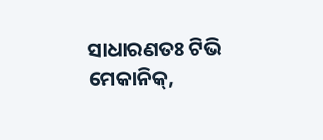ସାଧାରଣତଃ ଟିଭି ମେକାନିକ୍‌,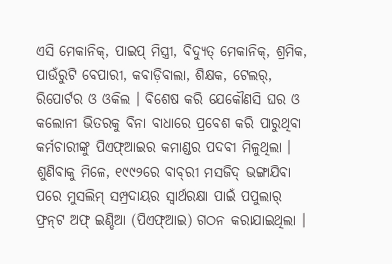ଏସି ମେକାନିକ୍‌, ପାଇପ୍‌ ମିସ୍ତ୍ରୀ, ବିଦ୍ୟୁତ୍‌ ମେକାନିକ୍‌, ଶ୍ରମିକ, ପାଉଁରୁଟି ବେପାରୀ, କବାଡ଼ିବାଲା, ଶିକ୍ଷକ, ଟେଲର୍‌, ରିପୋର୍ଟର ଓ ଓକିଲ । ବିଶେଷ କରି ଯେକୌଣସି ଘର ଓ କଲୋନୀ ଭିତରକୁ ବିନା ବାଧାରେ ପ୍ରବେଶ କରି ପାରୁଥିବା କର୍ମଚାରୀଙ୍କୁ ପିଏଫ୍‌ଆଇର କମାଣ୍ଡର ପଦବୀ ମିଳୁଥିଲା । ଶୁଣିବାକୁ ମିଳେ, ୧୯୯୨ରେ ବାବ୍‌ରୀ ମସଜିଦ୍‌ ଭଙ୍ଗାଯିବା ପରେ ମୁସଲିମ୍‌ ସମ୍ପ୍ରଦାୟର ସ୍ୱାର୍ଥରକ୍ଷା ପାଇଁ ପପୁଲାର୍‌ ଫ୍ରନ୍‌ଟ ଅଫ୍‌ ଇଣ୍ଡିଆ (ପିଏଫ୍‌ଆଇ) ଗଠନ କରାଯାଇଥିଲା ।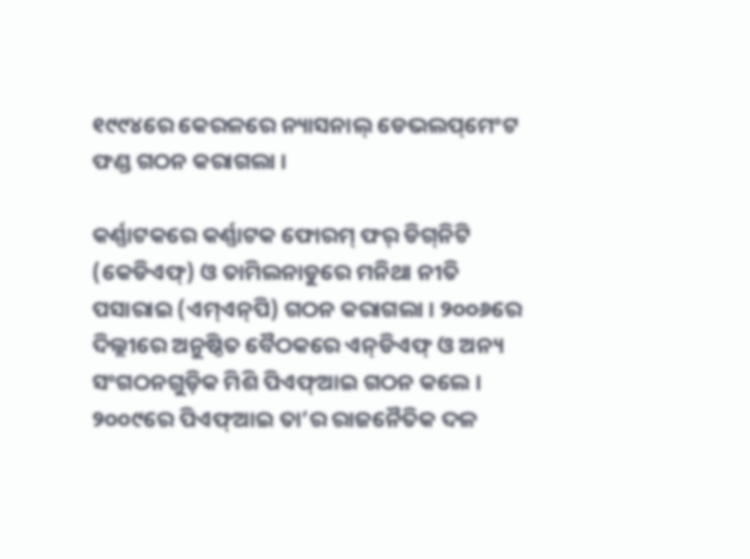୧୯୯୪ରେ କେରଳରେ ନ୍ୟାସନାଲ୍‌ ଡେଭଲପ୍‌ମେଂଟ ଫଣ୍ଡ ଗଠନ କରାଗଲା ।

କର୍ଣ୍ଣାଟକରେ କର୍ଣ୍ଣାଟକ ଫୋରମ୍‌ ଫର୍‌ ଡିଗ୍‌ନିଟି (କେଡିଏଫ୍‌) ଓ ତାମିଲନାଡୁରେ ମନିଥା ନୀତି ପସାରାଇ (ଏମ୍‌ଏନ୍‌ପି) ଗଠନ କରାଗଲା । ୨୦୦୬ରେ ଦିଲ୍ଲୀରେ ଅନୁଷ୍ଠିତ ବୈଠକରେ ଏନ୍‌ଡିଏଫ୍‌ ଓ ଅନ୍ୟ ସଂଗଠନଗୁଡ଼ିକ ମିଶି ପିଏଫ୍‌ଆଇ ଗଠନ କଲେ । ୨୦୦୯ରେ ପିଏଫ୍‌ଆଇ ତା’ର ରାଜନୈତିକ ଦଳ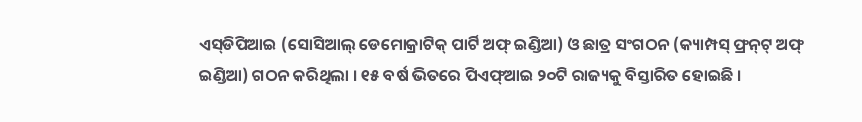ଏସ୍‌ଡିପିଆଇ (ସୋସିଆଲ୍‌ ଡେମୋକ୍ରାଟିକ୍‌ ପାର୍ଟି ଅଫ୍‌ ଇଣ୍ଡିଆ) ଓ ଛାତ୍ର ସଂଗଠନ (କ୍ୟାମ୍ପସ୍‌ ଫ୍ରନ୍‌ଟ୍‌ ଅଫ୍‌ ଇଣ୍ଡିଆ) ଗଠନ କରିଥିଲା । ୧୫ ବର୍ଷ ଭିତରେ ପିଏଫ୍‌ଆଇ ୨୦ଟି ରାଜ୍ୟକୁ ବିସ୍ତାରିତ ହୋଇଛି ।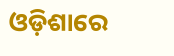ଓଡ଼ିଶାରେ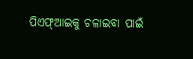ପିଏଫ୍‌ଆଇକୁ ଚଳାଇବା ପାଇଁ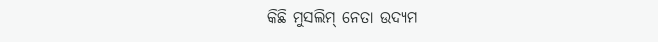କିଛି ମୁସଲିମ୍‌ ନେତା ଉଦ୍ୟମ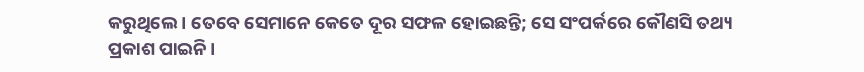କରୁଥିଲେ । ତେବେ ସେମାନେ କେତେ ଦୂର ସଫଳ ହୋଇଛନ୍ତି; ସେ ସଂପର୍କରେ କୌଣସି ତଥ୍ୟ ପ୍ରକାଶ ପାଇନି ।